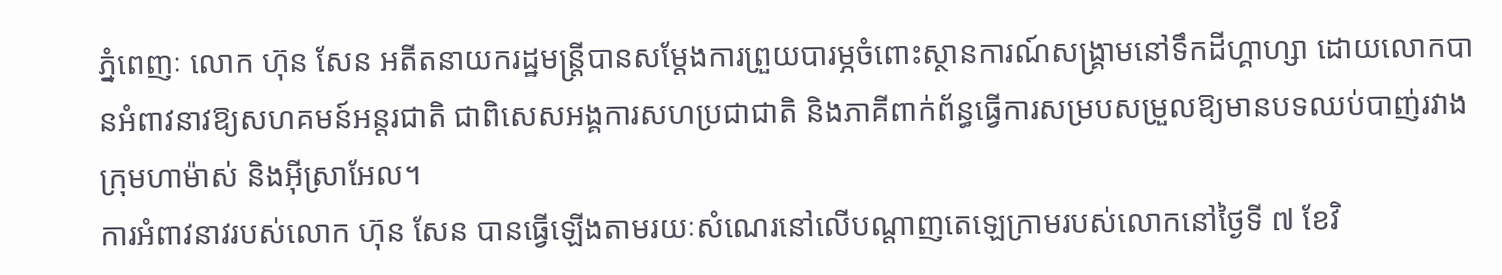ភ្នំពេញៈ លោក ហ៊ុន សែន អតីតនាយករដ្ឋមន្ត្រីបានសម្តែងការព្រួយបារម្ភចំពោះស្ថានការណ៍សង្គ្រាមនៅទឹកដីហ្គាហ្សា ដោយលោកបានអំពាវនាវឱ្យសហគមន៍អន្តរជាតិ ជាពិសេសអង្គការសហប្រជាជាតិ និងភាគីពាក់ព័ន្ធធ្វើការសម្របសម្រួលឱ្យមានបទឈប់បាញ់រវាងក្រុមហាម៉ាស់ និងអ៊ីស្រាអែល។
ការអំពាវនាវរបស់លោក ហ៊ុន សែន បានធ្វើឡើងតាមរយៈសំណេរនៅលើបណ្តាញតេឡេក្រាមរបស់លោកនៅថ្ងៃទី ៧ ខែវិ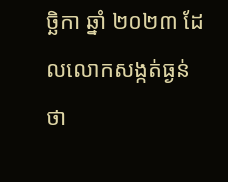ច្ឆិកា ឆ្នាំ ២០២៣ ដែលលោកសង្កត់ធ្ងន់ថា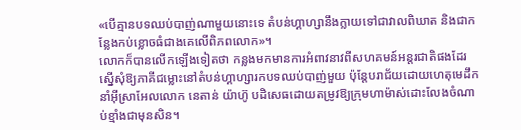«បើគ្មានបទឈប់បាញ់ណាមួយនោះទេ តំបន់ហ្គាហ្សានឹងក្លាយទៅជាវាលពិឃាត និងជាកន្លែងកប់ខ្លោចធំជាងគេលើពិភពលោក»។
លោកក៏បានលើកឡើងទៀតថា កន្លងមកមានការអំពាវនាវពីសហគមន៍អន្តរជាតិផងដែរស្នើសុំឱ្យភាគីជម្លោះនៅតំបន់ហ្គាហ្សារកបទឈប់បាញ់មួយ ប៉ុន្តែបរាជ័យដោយហេតុមេដឹកនាំអ៊ីស្រាអែលលោក នេតាន់ យ៉ាហ៊ូ បដិសេធដោយតម្រូវឱ្យក្រុមហាម៉ាស់ដោះលែងចំណាប់ខ្មាំងជាមុនសិន។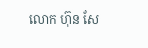លោក ហ៊ុន សែ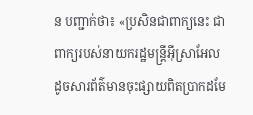ន បញ្ជាក់ថា៖ «ប្រសិនជាពាក្យនេះ ជាពាក្យរបស់នាយករដ្ឋមន្ត្រីអ៊ីស្រាអែលដូចសារព័ត៌មានចុះផ្សាយពិតប្រាកដមែ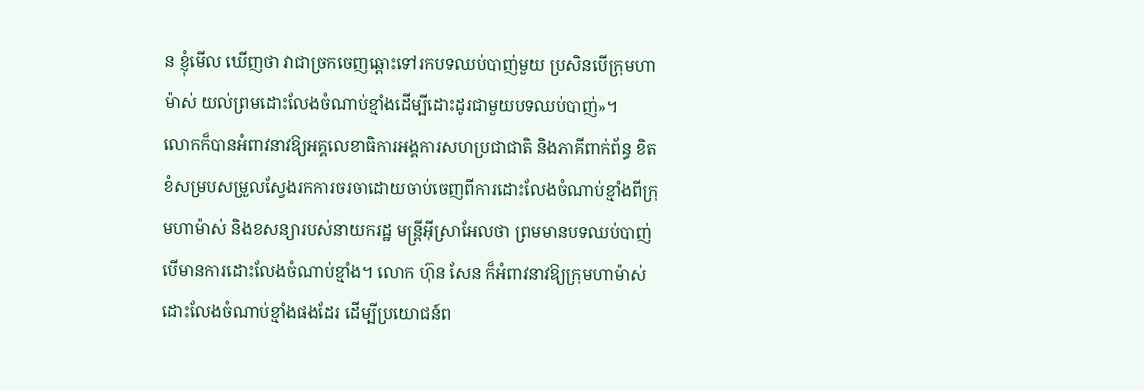ន ខ្ញុំមើល ឃើញថា វាជាច្រកចេញឆ្ពោះទៅរកបទឈប់បាញ់មួយ ប្រសិនបើក្រុមហាម៉ាស់ យល់ព្រមដោះលែងចំណាប់ខ្មាំងដើម្បីដោះដូរជាមួយបទឈប់បាញ់»។
លោកក៏បានអំពាវនាវឱ្យអគ្គលេខាធិការអង្គការសហប្រជាជាតិ និងភាគីពាក់ព័ន្ធ ខិតខំសម្របសម្រួលស្វែងរកការចរចាដោយចាប់ចេញពីការដោះលែងចំណាប់ខ្មាំងពីក្រុមហាម៉ាស់ និងខសន្យារបស់នាយករដ្ឋ មន្ត្រីអ៊ីស្រាអែលថា ព្រមមានបទឈប់បាញ់បើមានការដោះលែងចំណាប់ខ្មាំង។ លោក ហ៊ុន សែន ក៏អំពាវនាវឱ្យក្រុមហាម៉ាស់ដោះលែងចំណាប់ខ្មាំងផងដែរ ដើម្បីប្រយោជន៍ព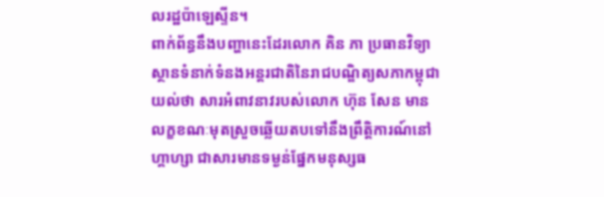លរដ្ឋប៉ាឡេស្ទីន។
ពាក់ព័ន្ធនឹងបញ្ហានេះដែរលោក គិន ភា ប្រធានវិទ្យាស្ថានទំនាក់ទំនងអន្តរជាតិនៃរាជបណ្ឌិត្យសភាកម្ពុជាយល់ថា សារអំពាវនាវរបស់លោក ហ៊ុន សែន មានលក្ខខណៈមុតស្រួចឆ្លើយតបទៅនឹងព្រឹត្តិការណ៍នៅហ្គាហ្សា ជាសារមានទម្ងន់ផ្នែកមនុស្សធ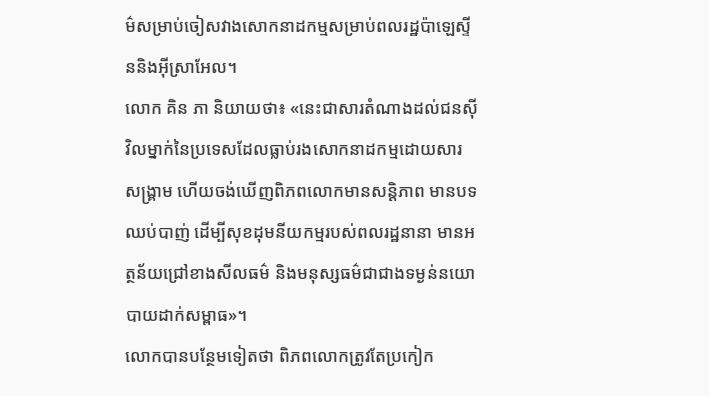ម៌សម្រាប់ចៀសវាងសោកនាដកម្មសម្រាប់ពលរដ្ឋប៉ាឡេស្ទីននិងអ៊ីស្រាអែល។
លោក គិន ភា និយាយថា៖ «នេះជាសារតំណាងដល់ជនស៊ីវិលម្នាក់នៃប្រទេសដែលធ្លាប់រងសោកនាដកម្មដោយសារសង្គ្រាម ហើយចង់ឃើញពិភពលោកមានសន្តិភាព មានបទឈប់បាញ់ ដើម្បីសុខដុមនីយកម្មរបស់ពលរដ្ឋនានា មានអត្ថន័យជ្រៅខាងសីលធម៌ និងមនុស្សធម៌ជាជាងទម្ងន់នយោបាយដាក់សម្ពាធ»។
លោកបានបន្ថែមទៀតថា ពិភពលោកត្រូវតែប្រកៀក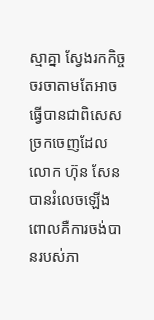ស្មាគ្នា ស្វែងរកកិច្ចចរចាតាមតែអាចធ្វើបានជាពិសេសច្រកចេញដែលលោក ហ៊ុន សែន បានរំលេចឡើង ពោលគឺការចង់បានរបស់ភា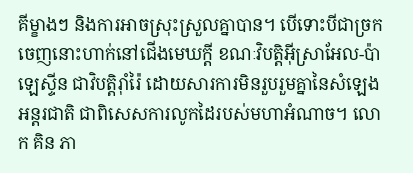គីម្ខាងៗ និងការអាចស្រុះស្រួលគ្នាបាន។ បើទោះបីជាច្រកចេញនោះហាក់នៅជើងមេឃក្តី ខណៈវិបត្តិអ៊ីស្រាអែល-ប៉ាឡេស្ទីន ជាវិបត្តិរ៉ាំរ៉ៃ ដោយសារការមិនរួបរួមគ្នានៃសំឡេងអន្តរជាតិ ជាពិសេសការលូកដៃរបស់មហាអំណាច។ លោក គិន ភា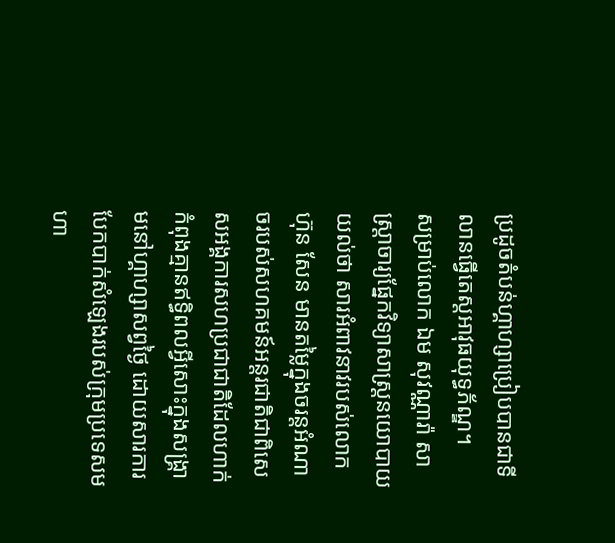ប្រដូចតំបន់ហ្គាហ្សាប្រៀបបានជាទីលានធ្វើតេស្តអាវុធយុទ្ធភ័ណ្ឌ។
សម្រាប់លោក ឯម សុវណ្ណារ៉ា សាស្ត្រាចារ្យផ្នែកវិទ្យាសាស្ត្រនយោបាយយល់ថា សារអំពាវនាវរបស់លោក ហ៊ុន សែន មានតម្លៃក្នុងចរន្តអំណាចរបស់សហគមន៍អន្តរជាតិជាពិសេសអង្គការសហប្រជាជាតិដែលហាក់កំពុងគ្មានឥទ្ធិពលអ្វីសោះក្នុងសង្គ្រាមនៅហ្គាហ្សាសព្វថ្ងៃ ដោយសារការបែកបាក់សំឡេងរបស់ក្រុមប្រទេសមហា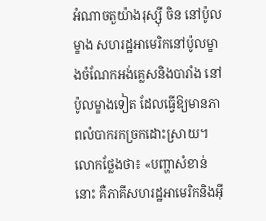អំណាចតួយ៉ាងរុស្ស៊ី ចិន នៅប៉ូលម្ខាង សហរដ្ឋអាមេរិកនៅប៉ូលម្ខាងចំណែកអង់គ្លេសនិងបារាំង នៅប៉ូលម្ខាងទៀត ដែលធ្វើឱ្យមានភាពលំបាករកច្រកដោះស្រាយ។
លោកថ្លែងថា៖ «បញ្ហាសំខាន់នោះ គឺភាគីសហរដ្ឋអាមេរិកនិងអ៊ី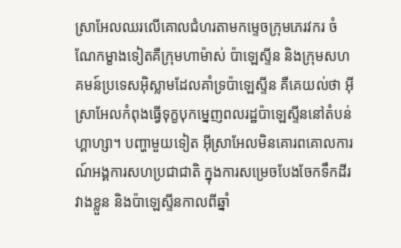ស្រាអែលឈរលើគោលជំហរតាមកម្ទេចក្រុមភេរវករ ចំណែកម្ខាងទៀតគឺក្រុមហាម៉ាស់ ប៉ាឡេស្ទីន និងក្រុមសហគមន៍ប្រទេសអ៊ិស្លាមដែលគាំទ្រប៉ាឡេស្ទីន គឺគេយល់ថា អ៊ីស្រាអែលកំពុងធ្វើទុក្ខបុកម្នេញពលរដ្ឋប៉ាឡេស្ទីននៅតំបន់ហ្គាហ្សា។ បញ្ហាមួយទៀត អ៊ីស្រាអែលមិនគោរពគោលការណ៍អង្គការសហប្រជាជាតិ ក្នុងការសម្រេចបែងចែកទឹកដីរវាងខ្លួន និងប៉ាឡេស្ទីនកាលពីឆ្នាំ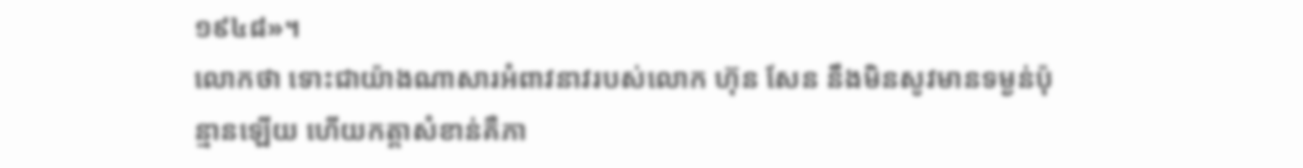១៩៤៨»។
លោកថា ទោះជាយ៉ាងណាសារអំពាវនាវរបស់លោក ហ៊ុន សែន នឹងមិនសូវមានទម្ងន់ប៉ុន្មានឡើយ ហើយកត្តាសំខាន់គឺភា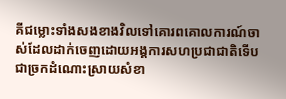គីជម្លោះទាំងសងខាងវិលទៅគោរពគោលការណ៍ចាស់ដែលដាក់ចេញដោយអង្គការសហប្រជាជាតិទើបជាច្រកដំណោះស្រាយសំខា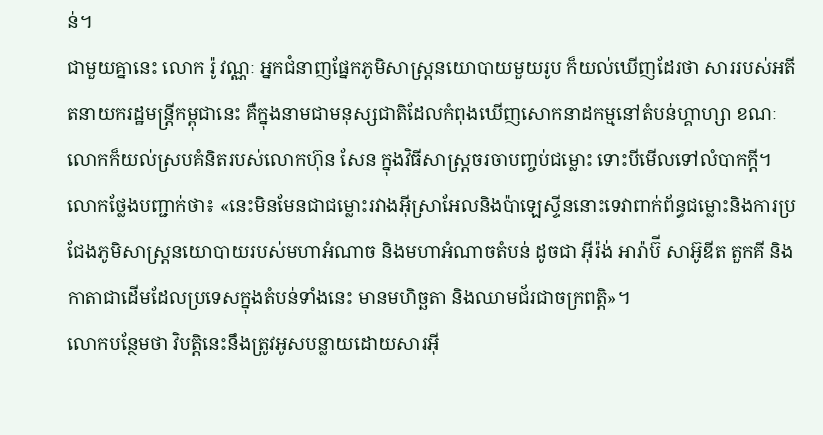ន់។
ជាមួយគ្នានេះ លោក រ៉ូ វណ្ណៈ អ្នកជំនាញផ្នែកភូមិសាស្ត្រនយោបាយមួយរូប ក៏យល់ឃើញដែរថា សាររបស់អតីតនាយករដ្ឋមន្ត្រីកម្ពុជានេះ គឺក្នុងនាមជាមនុស្សជាតិដែលកំពុងឃើញសោកនាដកម្មនៅតំបន់ហ្គាហ្សា ខណៈលោកក៏យល់ស្របគំនិតរបស់លោកហ៊ុន សែន ក្នុងវិធីសាស្ត្រចរចាបញ្ចប់ជម្លោះ ទោះបីមើលទៅលំបាកក្តី។
លោកថ្លែងបញ្ជាក់ថា៖ «នេះមិនមែនជាជម្លោះរវាងអ៊ីស្រាអែលនិងប៉ាឡេស្ទីននោះទេវាពាក់ព័ន្ធជម្លោះនិងការប្រជែងភូមិសាស្ត្រនយោបាយរបស់មហាអំណាច និងមហាអំណាចតំបន់ ដូចជា អ៊ីរ៉ង់ អារ៉ាប៊ី សាអ៊ូឌីត តួកគី និងកាតាជាដើមដែលប្រទេសក្នុងតំបន់ទាំងនេះ មានមហិច្ឆតា និងឈាមជ័រជាចក្រពត្តិ»។
លោកបន្ថែមថា វិបត្តិនេះនឹងត្រូវអូសបន្លាយដោយសារអ៊ី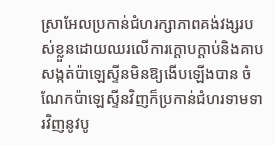ស្រាអែលប្រកាន់ជំហរក្សាភាពគង់វង្សរបស់ខ្លួនដោយឈរលើការក្តោបក្តាប់និងគាបសង្កត់ប៉ាឡេស្ទីនមិនឱ្យងើបឡើងបាន ចំណែកប៉ាឡេស្ទីនវិញក៏ប្រកាន់ជំហរទាមទារវិញនូវបូ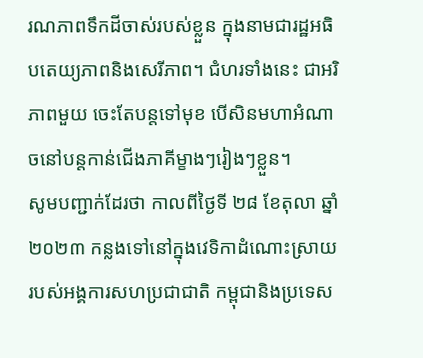រណភាពទឹកដីចាស់របស់ខ្លួន ក្នុងនាមជារដ្ឋអធិបតេយ្យភាពនិងសេរីភាព។ ជំហរទាំងនេះ ជាអរិភាពមួយ ចេះតែបន្តទៅមុខ បើសិនមហាអំណាចនៅបន្តកាន់ជើងភាគីម្ខាងៗរៀងៗខ្លួន។
សូមបញ្ជាក់ដែរថា កាលពីថ្ងៃទី ២៨ ខែតុលា ឆ្នាំ ២០២៣ កន្លងទៅនៅក្នុងវេទិកាដំណោះស្រាយរបស់អង្គការសហប្រជាជាតិ កម្ពុជានិងប្រទេស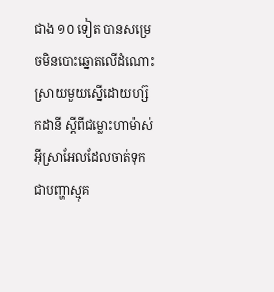ជាង ១០ ទៀត បានសម្រេចមិនបោះឆ្នោតលើដំណោះស្រាយមួយស្នើដោយហ្ស៊កដានី ស្ដីពីជម្លោះហាម៉ាស់អ៊ីស្រាអែលដែលចាត់ទុកជាបញ្ហាស្មុគ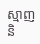ស្មាញ និ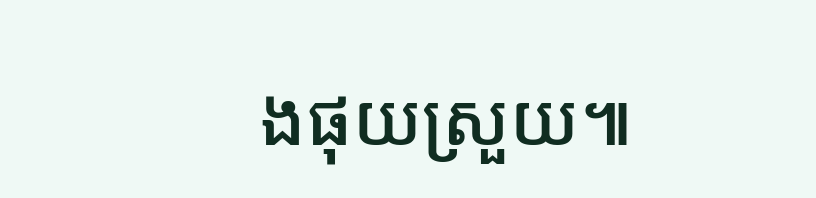ងផុយស្រួយ៕